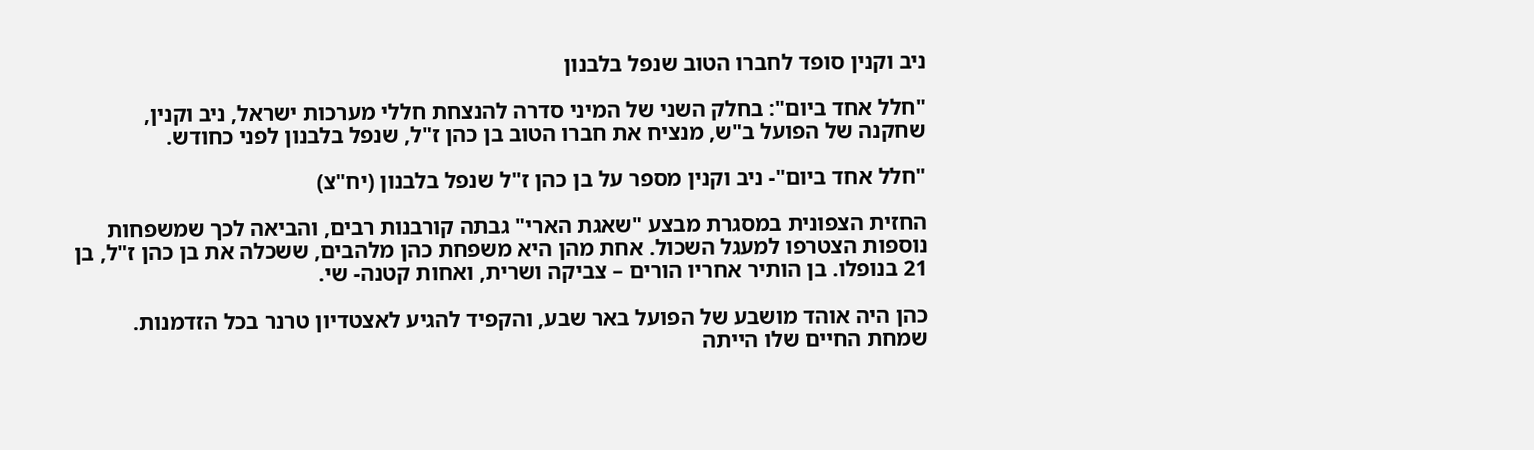ניב וקנין סופד לחברו הטוב שנפל בלבנון

"חלל אחד ביום": בחלק השני של המיני סדרה להנצחת חללי מערכות ישראל, ניב וקנין, שחקנה של הפועל ב"ש, מנציח את חברו הטוב בן כהן ז"ל, שנפל בלבנון לפני כחודש.

"חלל אחד ביום"- ניב וקנין מספר על בן כהן ז"ל שנפל בלבנון (יח"צ)

החזית הצפונית במסגרת מבצע "שאגת הארי" גבתה קורבנות רבים, והביאה לכך שמשפחות נוספות הצטרפו למעגל השכול. אחת מהן היא משפחת כהן מלהבים, ששכלה את בן כהן ז"ל, בן 21 בנופלו. בן הותיר אחריו הורים – צביקה ושרית, ואחות קטנה- שי.

כהן היה אוהד מושבע של הפועל באר שבע, והקפיד להגיע לאצטדיון טרנר בכל הזדמנות. שמחת החיים שלו הייתה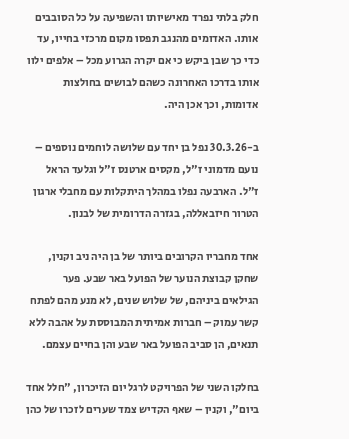חלק בלתי נפרד מאישיותו והשפיעה על כל הסובבים אותו. האדומים מהנגב תפסו מקום מרכזי בחייו, עד כדי כך שבן ביקש כי אם יקרה הגרוע מכל – אלפים ילוו אותו בדרכו האחרונה כשהם לבושים בחולצות אדומות, וכך אכן היה.

ב-30.3.26 נפל בן יחד עם שלושה לוחמים נוספים – נועם מדמוני ז"ל, מקסים ארטנס ז"ל וגלעד הראל ז"ל. הארבעה נפלו במהלך היתקלות עם מחבלי ארגון הטרור חיזבאללה, בגזרה הדרומית של לבנון.

אחד מחבריו הקרובים ביותר של בן היה ניב וקנין, שחקן קבוצת הנוער של הפועל באר שבע. פער הגילאים ביניהם, של שלוש שנים, לא מנע מהם לפתח קשר עמוק – חברות אמיתית המבוססת על אהבה ללא תנאים, הן סביב הפועל באר שבע והן בחיים עצמם.

בחלקו השני של הפרויקט לרגל יום הזיכרון, "חלל אחד ביום", וקנין – שאף הקדיש צמד שערים לזכרו של כהן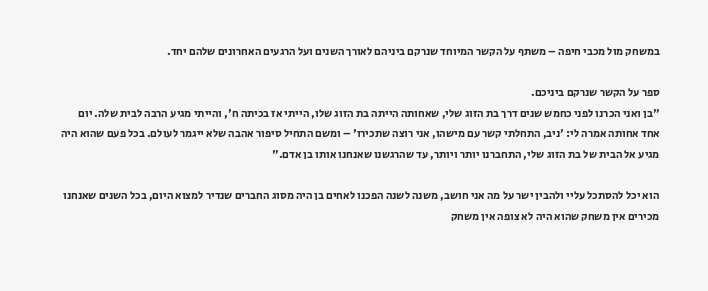במשחק מול מכבי חיפה – משתף על הקשר המיוחד שנרקם ביניהם לאורך השנים ועל הרגעים האחרונים שלהם יחד.

ספר על הקשר שנרקם ביניכם.
"בן ואני הכרנו לפני כחמש שנים דרך בת הזוג שלי, שאחותה הייתה בת הזוג שלו, הייתי אז בכיתה ח', והייתי מגיע הרבה לבית שלה. יום אחד אחותה אמרה לי: 'ניב, התחלתי קשר עם מישהו, אני רוצה שתכירו' – ומשם התחיל סיפור אהבה שלא ייגמר לעולם. בכל פעם שהוא היה מגיע אל הבית של בת הזוג שלי, התחברנו יותר ויותר, עד שהרגשנו שאנחנו אותו בן אדם."

הוא יכל להסתכל עליי ולהבין ישר על מה אני חושב, משנה לשנה הפכנו לאחים בן היה מסוג החברים שנדיר למצוא היום, בכל השנים שאנחנו מכירים אין משחק שהוא היה לא צופה אין משחק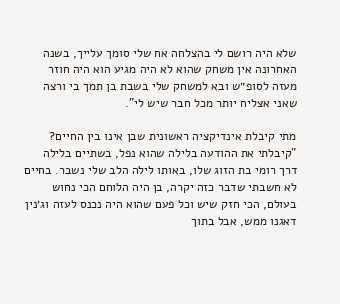שלא היה רושם לי בהצלחה אח שלי סומך עלייך, בשנה האחרונה אין משחק שהוא לא היה מגיע הוא היה חוזר מעזה לסופ״ש ובא למשחק שלי בשבת בן תמך בי ורצה שאני אצליח יותר מכל חבר שיש לי".

מתי קיבלת אינדיקציה ראשונית שבן אינו בין החיים?
"קיבלתי את ההודעה בלילה שהוא נפל, בשתיים בלילה דרך רומי בת הזוג שלו, באותו לילה הלב שלי נשבר. בחיים לא חשבתי שדבר כזה יקרה, בן היה הלוחם הכי נחוש בעולם, הכי חזק שיש וכל פעם שהוא היה נכנס לעזה וג׳נין דאגנו ממש, אבל בתוך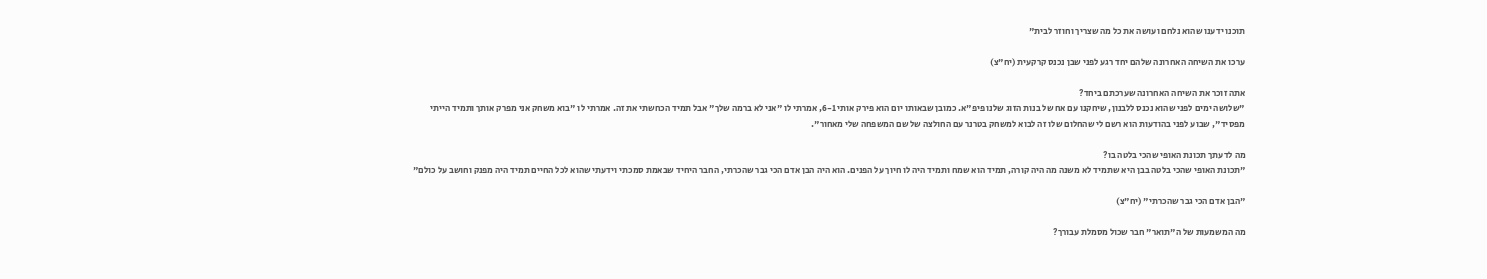תוכנו ידענו שהוא נלחם ועושה את כל מה שצריך וחוזר לבית"

ערכו את השיחה האחרונה שלהם יחד רגע לפני שבן נכנס קרקעית (יח"צ)

אתה זוכר את השיחה האחרונה שערכתם ביחד?
"שלושה ימים לפני שהוא נכנס ללבנון, שיחקנו עם אח של בנות הזוג שלנו פיפ"א. כמובן שבאותו יום הוא פירק אותי 6-1, אמרתי לו "אני לא ברמה שלך" אבל תמיד הכחשתי את זה. אמרתי לו "בוא משחק אני מפרק אותך ותמיד הייתי מפסיד", שבוע לפני בהודעות הוא רשם לי שהחלום שלו זה לבוא למשחק בטרנר עם החולצה של שם המשפחה שלי מאחור".

מה לדעתך תכונת האופי שהכי בלטה בו?
"תכונת האופי שהכי בלטה בבן היא שתמיד לא משנה מה היה קורה, תמיד הוא שמח ותמיד היה לו חיוך על הפנים. הוא היה הבן אדם הכי גבר שהכרתי, החבר היחיד שבאמת סמכתי וידעתי שהוא לכל החיים תמיד היה מפנק וחושב על כולם"

"הבן אדם הכי גבר שהכרתי" (יח"צ)

מה המשמעות של ה"תואר" חבר שכול מסמלת עבורך?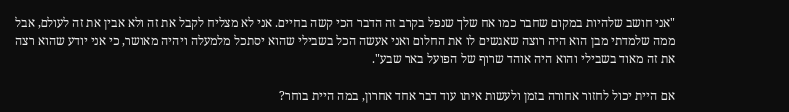"אני חושב שלהיות במקום שחבר כמו אח שלך שנפל בקרב זה הדבר הכי קשה בחיים. אני לא מצליח לקבל את זה ולא אבין את זה לעולם, אבל ממה שלמדתי מבן הוא היה רוצה שאגשים לו את החלום ואני אעשה הכל בשבילי שהוא יסתכל מלמעלה ויהיה מאושר, כי אני יודע שהוא רצה את זה מאוד בשבילי והוא היה אוהד שרוף של הפועל באר שבע".

אם היית יכול לחזור אחורה בזמן ולעשות איתו עוד דבר אחד אחרון, במה היית בוחר?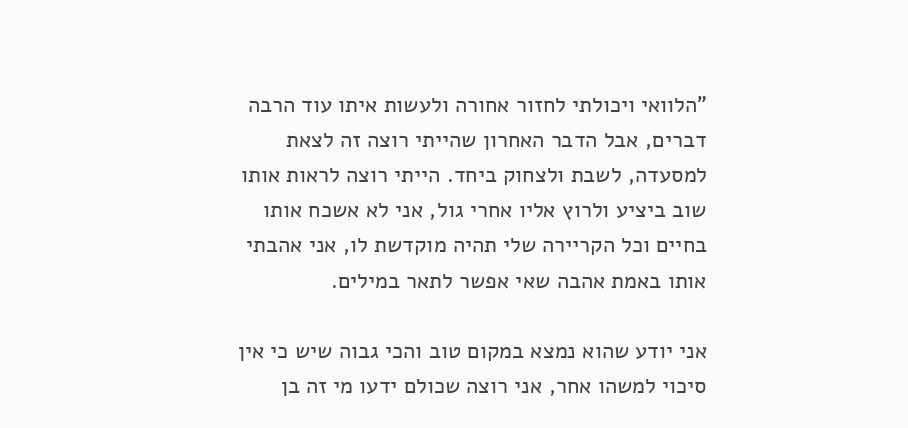"הלוואי ויכולתי לחזור אחורה ולעשות איתו עוד הרבה דברים, אבל הדבר האחרון שהייתי רוצה זה לצאת למסעדה, לשבת ולצחוק ביחד. הייתי רוצה לראות אותו שוב ביציע ולרוץ אליו אחרי גול, אני לא אשכח אותו בחיים וכל הקריירה שלי תהיה מוקדשת לו, אני אהבתי אותו באמת אהבה שאי אפשר לתאר במילים.

אני יודע שהוא נמצא במקום טוב והכי גבוה שיש כי אין סיכוי למשהו אחר, אני רוצה שכולם ידעו מי זה בן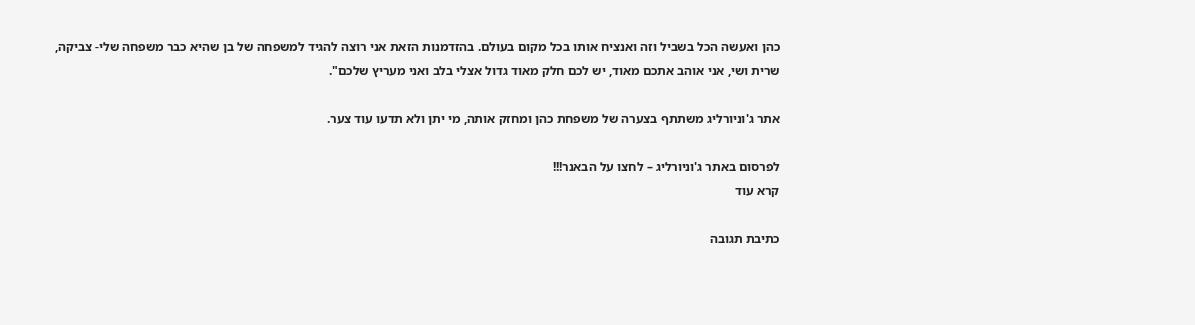כהן ואעשה הכל בשביל וזה ואנציח אותו בכל מקום בעולם. בהזדמנות הזאת אני רוצה להגיד למשפחה של בן שהיא כבר משפחה שלי- צביקה, שרית ושי, אני אוהב אתכם מאוד, יש לכם חלק מאוד גדול אצלי בלב ואני מעריץ שלכם".

אתר ג'וניורליג משתתף בצערה של משפחת כהן ומחזק אותה, מי יתן ולא תדעו עוד צער.

לפרסום באתר ג'וניורליג – לחצו על הבאנר!!!
קרא עוד

כתיבת תגובה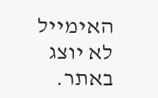האימייל לא יוצג באתר.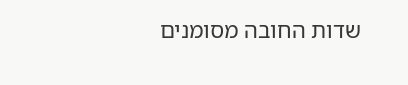שדות החובה מסומנים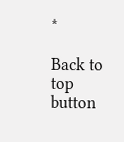*

Back to top button